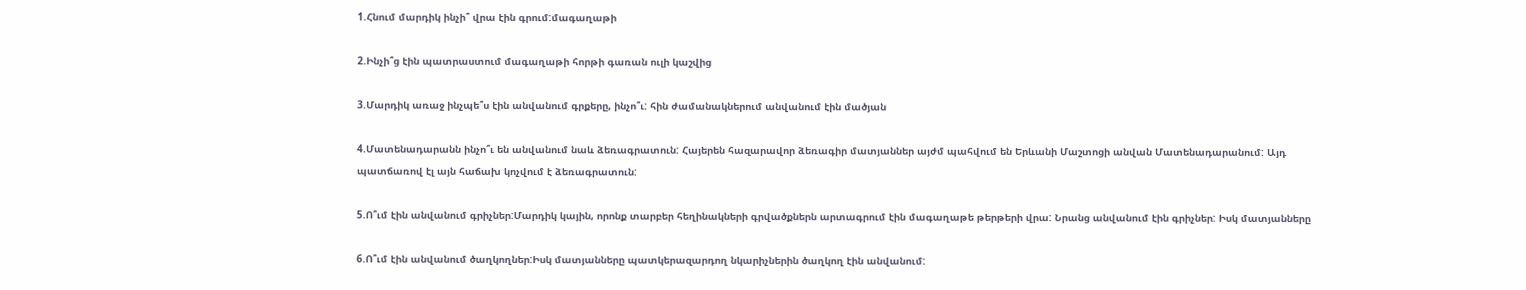1.Հնում մարդիկ ինչի՞ վրա էին գրում:մագաղաթի

2.Ինչի՞ց էին պատրաստում մագաղաթի հորթի գառան ուլի կաշվից

3.Մարդիկ առաջ ինչպե՞ս էին անվանում գրքերը, ինչո՞ւ: հին ժամանակներում անվանում էին մածյան

4.Մատենադարանն ինչո՞ւ են անվանում նաև ձեռագրատուն: Հայերեն հազարավոր ձեռագիր մատյաններ այժմ պահվում են Երևանի Մաշտոցի անվան Մատենադարանում: Այդ պատճառով էլ այն հաճախ կոչվում է ձեռագրատուն:

5.Ո՞ւմ էին անվանում գրիչներ:Մարդիկ կային, որոնք տարբեր հեղինակների գրվածքներն արտագրում էին մագաղաթե թերթերի վրա: Նրանց անվանում էին գրիչներ: Իսկ մատյանները

6.Ո՞ւմ էին անվանում ծաղկողներ:Իսկ մատյանները պատկերազարդող նկարիչներին ծաղկող էին անվանում: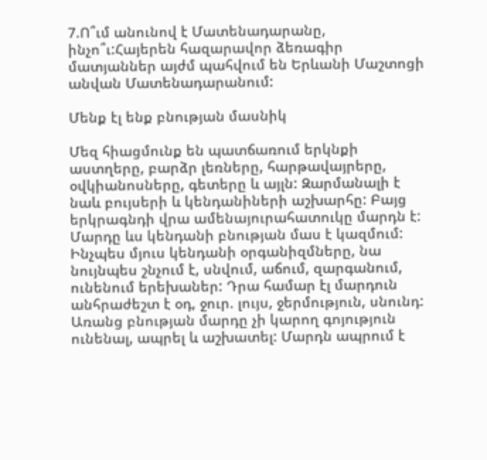7.Ո՞ւմ անունով է Մատենադարանը, ինչո՞ւ:Հայերեն հազարավոր ձեռագիր մատյաններ այժմ պահվում են Երևանի Մաշտոցի անվան Մատենադարանում:

Մենք էլ ենք բնության մասնիկ

Մեզ հիացմունք են պատճառում երկնքի աստղերը, բարձր լեռները, հարթավայրերը, օվկիանոսները, գետերը և այլն: Զարմանալի է նաև բույսերի և կենդանիների աշխարհը: Բայց երկրագնդի վրա ամենայուրահատուկը մարդն է: Մարդը ևս կենդանի բնության մաս է կազմում: Ինչպես մյուս կենդանի օրգանիզմները, նա նույնպես շնչում է, սնվում, աճում, զարգանում, ունենում երեխաներ: Դրա համար էլ մարդուն անհրաժեշտ է օդ, ջուր. լույս, ջերմություն, սնունդ: Առանց բնության մարդը չի կարող գոյություն ունենալ, ապրել և աշխատել: Մարդն ապրում է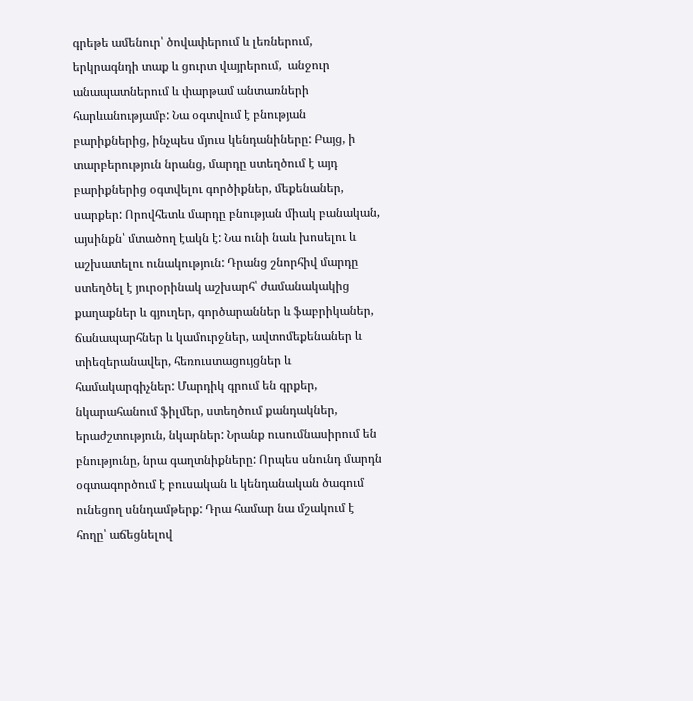գրեթե ամենուր՝ ծովափերում և լեռներում, երկրագնդի տաք և ցուրտ վայրերում,  անջուր անապատներում և փարթամ անտառների հարևանությամբ: Նա օգտվում է բնության բարիքներից, ինչպես մյուս կենդանիները: Բայց, ի տարբերություն նրանց, մարդը ստեղծում է այդ բարիքներից օգտվելու գործիքներ, մեքենաներ, սարքեր: Որովհետև մարդը բնության միակ բանական, այսինքն՝ մտածող էակն է: Նա ունի նաև խոսելու և աշխատելու ունակություն: Դրանց շնորհիվ մարդը ստեղծել է յուրօրինակ աշխարհ՝ ժամանակակից քաղաքներ և գյուղեր, գործարաններ և ֆաբրիկաներ, ճանապարհներ և կամուրջներ, ավտոմեքենաներ և տիեզերանավեր, հեռուստացույցներ և համակարգիչներ: Մարդիկ գրում են գրքեր, նկարահանում ֆիլմեր, ստեղծում քանդակներ, երաժշտություն, նկարներ: Նրանք ուսումնասիրում են բնությունը, նրա գաղտնիքները: Որպես սնունդ մարդն օգտագործում է բուսական և կենդանական ծագում ունեցող սննդամթերք: Դրա համար նա մշակում է հողը՝ աճեցնելով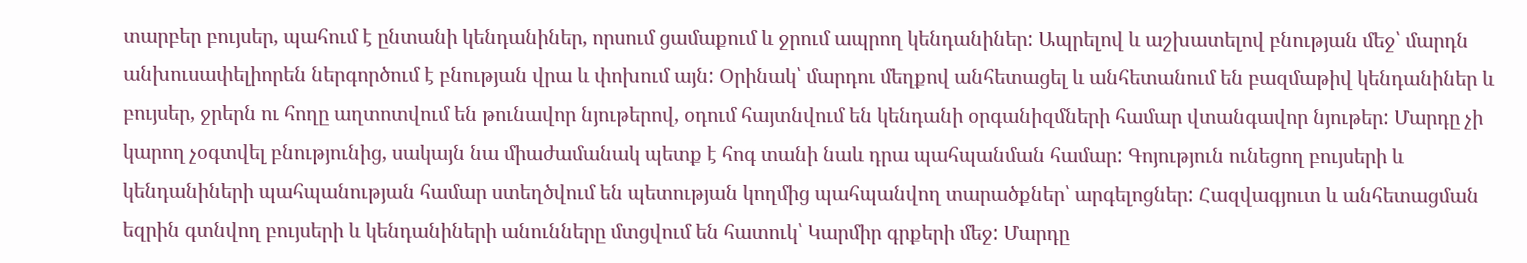տարբեր բույսեր, պահում է ընտանի կենդանիներ, որսում ցամաքում և ջրում ապրող կենդանիներ: Ապրելով և աշխատելով բնության մեջ՝ մարդն անխուսափելիորեն ներգործում է բնության վրա և փոխում այն: Օրինակ՝ մարդու մեղքով անհետացել և անհետանում են բազմաթիվ կենդանիներ և բույսեր, ջրերն ու հողը աղտոտվում են թունավոր նյութերով, օդում հայտնվում են կենդանի օրգանիզմների համար վտանգավոր նյութեր: Մարդը չի կարող չօգտվել բնությունից, սակայն նա միաժամանակ պետք է հոգ տանի նաև դրա պահպանման համար: Գոյություն ունեցող բույսերի և կենդանիների պահպանության համար ստեղծվում են պետության կողմից պահպանվող տարածքներ՝ արգելոցներ: Հազվագյուտ և անհետացման եզրին գտնվող բույսերի և կենդանիների անունները մտցվում են հատուկ՝ Կարմիր գրքերի մեջ: Մարդը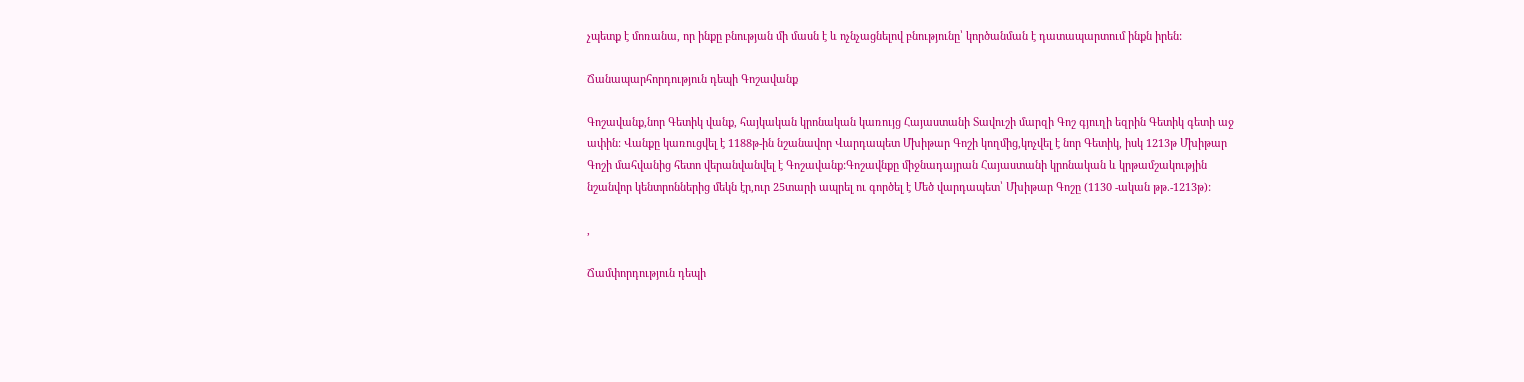չպետք է մոռանա, որ ինքը բնության մի մասն է և ոչնչացնելով բնությունը՝ կործանման է դատապարտում ինքն իրեն:

Ճանապարհորդություն դեպի Գոշավանք

Գոշավանք,նոր Գետիկ վանք, հայկական կրոնական կառույց Հայաստանի Տավուշի մարզի Գոշ գյուղի եզրին Գետիկ գետի աջ ափին: Վանքը կառուցվել է 1188թ-ին նշանավոր Վարդապետ Մխիթար Գոշի կողմից,կոչվել է նոր Գետիկ, իսկ 1213թ Մխիթար Գոշի մահվանից հետո վերանվանվել է Գոշավանք:Գոշավնքը միջնադայրան Հայաստանի կրոնական և կրթամշակությին նշանվոր կենտրոններից մեկն էր,ուր 25տարի ապրել ու գործել է Մեծ վարդապետ՝ Մխիթար Գոշը (1130 -ական թթ.-1213թ):

,

Ճամփորդություն դեպի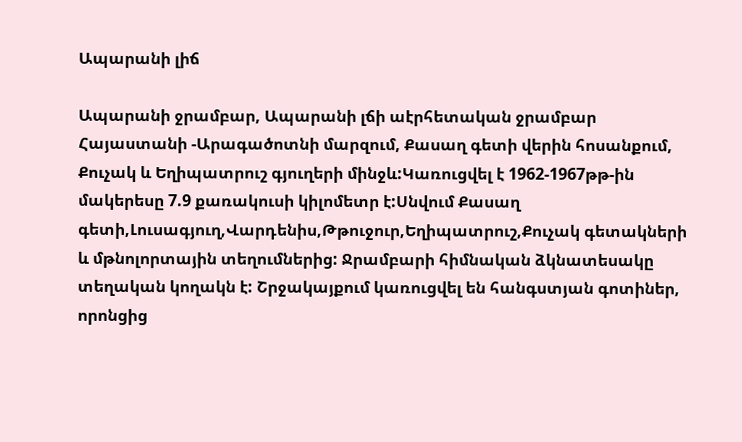Ապարանի լիճ

Ապարանի ջրամբար, Ապարանի լճի աէրհետական ջրամբար Հայաստանի -Արագածոտնի մարզում, Քասաղ գետի վերին հոսանքում, Քուչակ և Եղիպատրուշ գյուղերի մինջև:Կառուցվել է 1962-1967թթ-ին մակերեսը 7.9 քառակուսի կիլոմետր է:Սնվում Քասաղ գետի,Լուսագյուղ,Վարդենիս,Թթուջուր,Եղիպատրուշ,Քուչակ գետակների և մթնոլորտային տեղումներից: Ջրամբարի հիմնական ձկնատեսակը տեղական կողակն է: Շրջակայքում կառուցվել են հանգստյան գոտիներ, որոնցից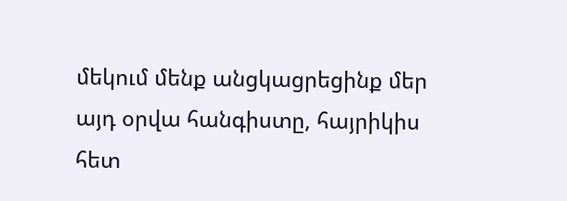մեկում մենք անցկացրեցինք մեր այդ օրվա հանգիստը, հայրիկիս հետ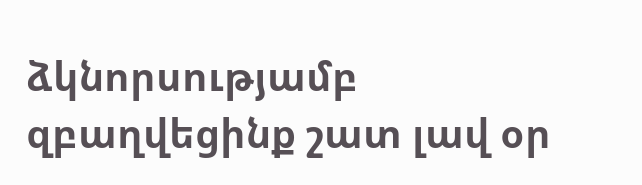ձկնորսությամբ զբաղվեցինք շատ լավ օր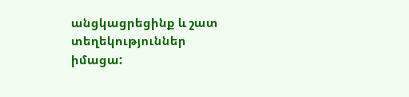անցկացրեցինք և շատ տեղեկություններ իմացա: